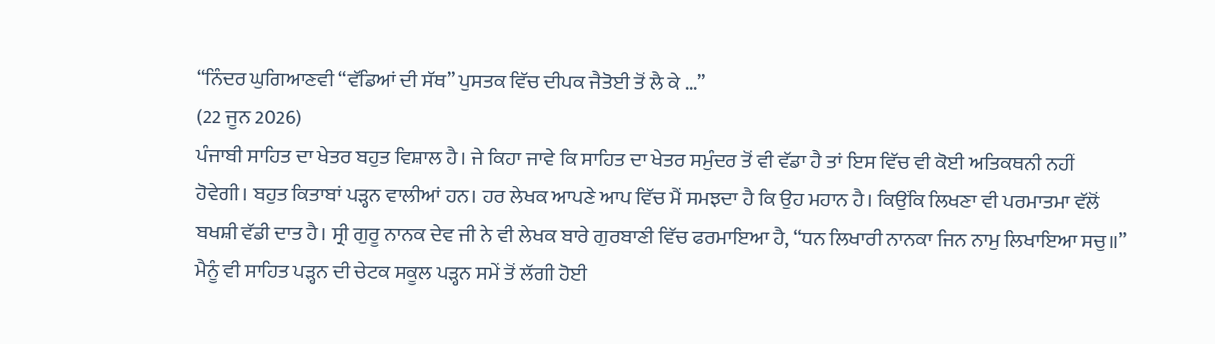“ਨਿੰਦਰ ਘੁਗਿਆਣਵੀ “ਵੱਡਿਆਂ ਦੀ ਸੱਥ” ਪੁਸਤਕ ਵਿੱਚ ਦੀਪਕ ਜੈਤੋਈ ਤੋਂ ਲੈ ਕੇ ...”
(22 ਜੂਨ 2026)
ਪੰਜਾਬੀ ਸਾਹਿਤ ਦਾ ਖੇਤਰ ਬਹੁਤ ਵਿਸ਼ਾਲ ਹੈ। ਜੇ ਕਿਹਾ ਜਾਵੇ ਕਿ ਸਾਹਿਤ ਦਾ ਖੇਤਰ ਸਮੁੰਦਰ ਤੋਂ ਵੀ ਵੱਡਾ ਹੈ ਤਾਂ ਇਸ ਵਿੱਚ ਵੀ ਕੋਈ ਅਤਿਕਥਨੀ ਨਹੀਂ ਹੋਵੇਗੀ। ਬਹੁਤ ਕਿਤਾਬਾਂ ਪੜ੍ਹਨ ਵਾਲੀਆਂ ਹਨ। ਹਰ ਲੇਖਕ ਆਪਣੇ ਆਪ ਵਿੱਚ ਮੈਂ ਸਮਝਦਾ ਹੈ ਕਿ ਉਹ ਮਹਾਨ ਹੈ। ਕਿਉਂਕਿ ਲਿਖਣਾ ਵੀ ਪਰਮਾਤਮਾ ਵੱਲੋਂ ਬਖਸ਼ੀ ਵੱਡੀ ਦਾਤ ਹੈ। ਸ੍ਰੀ ਗੁਰੂ ਨਾਨਕ ਦੇਵ ਜੀ ਨੇ ਵੀ ਲੇਖਕ ਬਾਰੇ ਗੁਰਬਾਣੀ ਵਿੱਚ ਫਰਮਾਇਆ ਹੈ, “ਧਨ ਲਿਖਾਰੀ ਨਾਨਕਾ ਜਿਨ ਨਾਮੁ ਲਿਖਾਇਆ ਸਚੁ॥” ਮੈਨੂੰ ਵੀ ਸਾਹਿਤ ਪੜ੍ਹਨ ਦੀ ਚੇਟਕ ਸਕੂਲ ਪੜ੍ਹਨ ਸਮੇਂ ਤੋਂ ਲੱਗੀ ਹੋਈ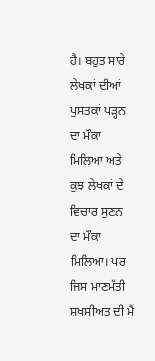ਹੈ। ਬਹੁਤ ਸਾਰੇ ਲੇਖਕਾਂ ਦੀਆਂ ਪੁਸਤਕਾਂ ਪੜ੍ਹਨ ਦਾ ਮੌਕਾ ਮਿਲਿਆ ਅਤੇ ਕੁਝ ਲੇਖਕਾਂ ਦੇ ਵਿਚਾਰ ਸੁਣਨ ਦਾ ਮੌਕਾ ਮਿਲਿਆ। ਪਰ ਜਿਸ ਮਾਣਮੱਤੀ ਸ਼ਖਸੀਅਤ ਦੀ ਮੈਂ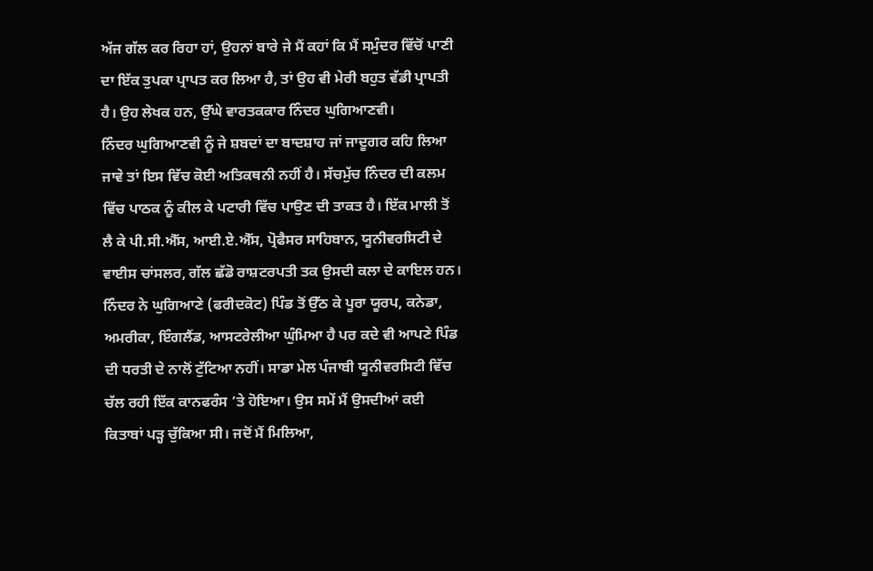ਅੱਜ ਗੱਲ ਕਰ ਰਿਹਾ ਹਾਂ, ਉਹਨਾਂ ਬਾਰੇ ਜੇ ਮੈਂ ਕਹਾਂ ਕਿ ਮੈਂ ਸਮੁੰਦਰ ਵਿੱਚੋਂ ਪਾਣੀ ਦਾ ਇੱਕ ਤੁਪਕਾ ਪ੍ਰਾਪਤ ਕਰ ਲਿਆ ਹੈ, ਤਾਂ ਉਹ ਵੀ ਮੇਰੀ ਬਹੁਤ ਵੱਡੀ ਪ੍ਰਾਪਤੀ ਹੈ। ਉਹ ਲੇਖਕ ਹਨ, ਉੱਘੇ ਵਾਰਤਕਕਾਰ ਨਿੰਦਰ ਘੁਗਿਆਣਵੀ।
ਨਿੰਦਰ ਘੁਗਿਆਣਵੀ ਨੂੰ ਜੇ ਸ਼ਬਦਾਂ ਦਾ ਬਾਦਸ਼ਾਹ ਜਾਂ ਜਾਦੂਗਰ ਕਹਿ ਲਿਆ ਜਾਵੇ ਤਾਂ ਇਸ ਵਿੱਚ ਕੋਈ ਅਤਿਕਥਨੀ ਨਹੀਂ ਹੈ। ਸੱਚਮੁੱਚ ਨਿੰਦਰ ਦੀ ਕਲਮ ਵਿੱਚ ਪਾਠਕ ਨੂੰ ਕੀਲ ਕੇ ਪਟਾਰੀ ਵਿੱਚ ਪਾਉਣ ਦੀ ਤਾਕਤ ਹੈ। ਇੱਕ ਮਾਲੀ ਤੋਂ ਲੈ ਕੇ ਪੀ.ਸੀ.ਐੱਸ, ਆਈ.ਏ.ਐੱਸ, ਪ੍ਰੋਫੈਸਰ ਸਾਹਿਬਾਨ, ਯੂਨੀਵਰਸਿਟੀ ਦੇ ਵਾਈਸ ਚਾਂਸਲਰ, ਗੱਲ ਛੱਡੋ ਰਾਸ਼ਟਰਪਤੀ ਤਕ ਉਸਦੀ ਕਲਾ ਦੇ ਕਾਇਲ ਹਨ। ਨਿੰਦਰ ਨੇ ਘੁਗਿਆਣੇ (ਫਰੀਦਕੋਟ) ਪਿੰਡ ਤੋਂ ਉੱਠ ਕੇ ਪੂਰਾ ਯੂਰਪ, ਕਨੇਡਾ, ਅਮਰੀਕਾ, ਇੰਗਲੈਂਡ, ਆਸਟਰੇਲੀਆ ਘੁੰਮਿਆ ਹੈ ਪਰ ਕਦੇ ਵੀ ਆਪਣੇ ਪਿੰਡ ਦੀ ਧਰਤੀ ਦੇ ਨਾਲੋਂ ਟੁੱਟਿਆ ਨਹੀਂ। ਸਾਡਾ ਮੇਲ ਪੰਜਾਬੀ ਯੂਨੀਵਰਸਿਟੀ ਵਿੱਚ ਚੱਲ ਰਹੀ ਇੱਕ ਕਾਨਫਰੰਸ ’ਤੇ ਹੋਇਆ। ਉਸ ਸਮੇਂ ਮੈਂ ਉਸਦੀਆਂ ਕਈ ਕਿਤਾਬਾਂ ਪੜ੍ਹ ਚੁੱਕਿਆ ਸੀ। ਜਦੋਂ ਮੈਂ ਮਿਲਿਆ,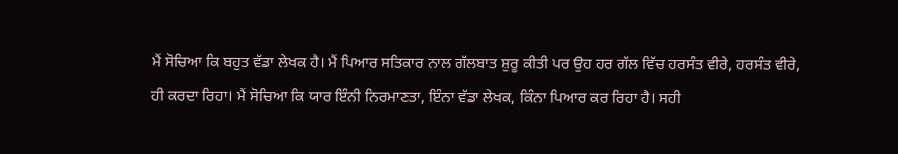ਮੈਂ ਸੋਚਿਆ ਕਿ ਬਹੁਤ ਵੱਡਾ ਲੇਖਕ ਹੈ। ਮੈਂ ਪਿਆਰ ਸਤਿਕਾਰ ਨਾਲ ਗੱਲਬਾਤ ਸ਼ੁਰੂ ਕੀਤੀ ਪਰ ਉਹ ਹਰ ਗੱਲ ਵਿੱਚ ਹਰਸੰਤ ਵੀਰੇ, ਹਰਸੰਤ ਵੀਰੇ, ਹੀ ਕਰਦਾ ਰਿਹਾ। ਮੈਂ ਸੋਚਿਆ ਕਿ ਯਾਰ ਇੰਨੀ ਨਿਰਮਾਣਤਾ, ਇੰਨਾ ਵੱਡਾ ਲੇਖਕ, ਕਿੰਨਾ ਪਿਆਰ ਕਰ ਰਿਹਾ ਹੈ। ਸਹੀ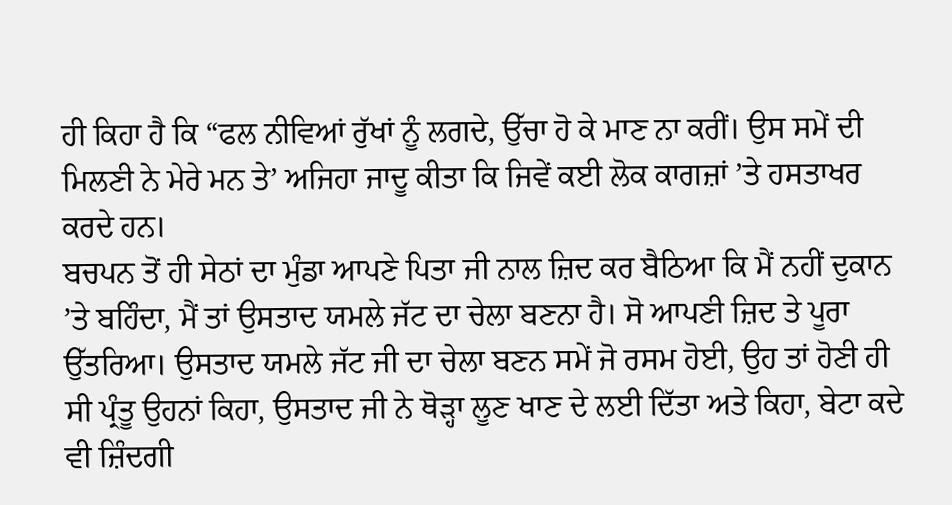ਹੀ ਕਿਹਾ ਹੈ ਕਿ “ਫਲ ਨੀਵਿਆਂ ਰੁੱਖਾਂ ਨੂੰ ਲਗਦੇ, ਉੱਚਾ ਹੋ ਕੇ ਮਾਣ ਨਾ ਕਰੀਂ। ਉਸ ਸਮੇਂ ਦੀ ਮਿਲਣੀ ਨੇ ਮੇਰੇ ਮਨ ਤੇ’ ਅਜਿਹਾ ਜਾਦੂ ਕੀਤਾ ਕਿ ਜਿਵੇਂ ਕਈ ਲੋਕ ਕਾਗਜ਼ਾਂ ’ਤੇ ਹਸਤਾਖਰ ਕਰਦੇ ਹਨ।
ਬਚਪਨ ਤੋਂ ਹੀ ਸੇਠਾਂ ਦਾ ਮੁੰਡਾ ਆਪਣੇ ਪਿਤਾ ਜੀ ਨਾਲ ਜ਼ਿਦ ਕਰ ਬੈਠਿਆ ਕਿ ਮੈਂ ਨਹੀਂ ਦੁਕਾਨ ’ਤੇ ਬਹਿੰਦਾ, ਮੈਂ ਤਾਂ ਉਸਤਾਦ ਯਮਲੇ ਜੱਟ ਦਾ ਚੇਲਾ ਬਣਨਾ ਹੈ। ਸੋ ਆਪਣੀ ਜ਼ਿਦ ਤੇ ਪੂਰਾ ਉੱਤਰਿਆ। ਉਸਤਾਦ ਯਮਲੇ ਜੱਟ ਜੀ ਦਾ ਚੇਲਾ ਬਣਨ ਸਮੇਂ ਜੋ ਰਸਮ ਹੋਈ, ਉਹ ਤਾਂ ਹੋਣੀ ਹੀ ਸੀ ਪ੍ਰੰਤੂ ਉਹਨਾਂ ਕਿਹਾ, ਉਸਤਾਦ ਜੀ ਨੇ ਥੋੜ੍ਹਾ ਲੂਣ ਖਾਣ ਦੇ ਲਈ ਦਿੱਤਾ ਅਤੇ ਕਿਹਾ, ਬੇਟਾ ਕਦੇ ਵੀ ਜ਼ਿੰਦਗੀ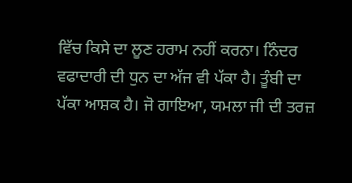ਵਿੱਚ ਕਿਸੇ ਦਾ ਲੂਣ ਹਰਾਮ ਨਹੀਂ ਕਰਨਾ। ਨਿੰਦਰ ਵਫਾਦਾਰੀ ਦੀ ਧੁਨ ਦਾ ਅੱਜ ਵੀ ਪੱਕਾ ਹੈ। ਤੂੰਬੀ ਦਾ ਪੱਕਾ ਆਸ਼ਕ ਹੈ। ਜੋ ਗਾਇਆ, ਯਮਲਾ ਜੀ ਦੀ ਤਰਜ਼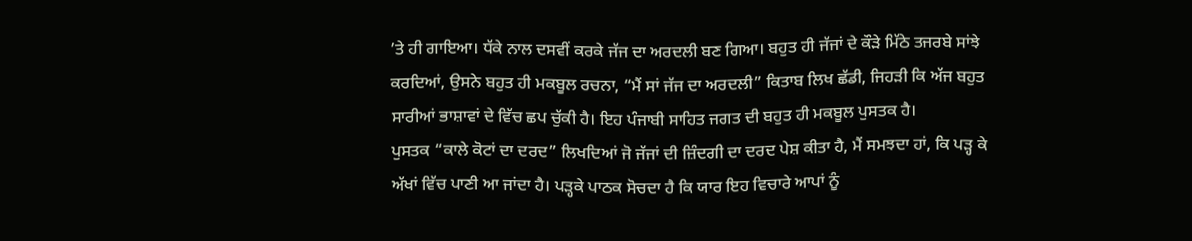’ਤੇ ਹੀ ਗਾਇਆ। ਧੱਕੇ ਨਾਲ ਦਸਵੀਂ ਕਰਕੇ ਜੱਜ ਦਾ ਅਰਦਲੀ ਬਣ ਗਿਆ। ਬਹੁਤ ਹੀ ਜੱਜਾਂ ਦੇ ਕੌੜੇ ਮਿੱਠੇ ਤਜਰਬੇ ਸਾਂਝੇ ਕਰਦਿਆਂ, ਉਸਨੇ ਬਹੁਤ ਹੀ ਮਕਬੂਲ ਰਚਨਾ, “ਮੈਂ ਸਾਂ ਜੱਜ ਦਾ ਅਰਦਲੀ” ਕਿਤਾਬ ਲਿਖ ਛੱਡੀ, ਜਿਹੜੀ ਕਿ ਅੱਜ ਬਹੁਤ ਸਾਰੀਆਂ ਭਾਸ਼ਾਵਾਂ ਦੇ ਵਿੱਚ ਛਪ ਚੁੱਕੀ ਹੈ। ਇਹ ਪੰਜਾਬੀ ਸਾਹਿਤ ਜਗਤ ਦੀ ਬਹੁਤ ਹੀ ਮਕਬੂਲ ਪੁਸਤਕ ਹੈ।
ਪੁਸਤਕ “ਕਾਲੇ ਕੋਟਾਂ ਦਾ ਦਰਦ” ਲਿਖਦਿਆਂ ਜੋ ਜੱਜਾਂ ਦੀ ਜ਼ਿੰਦਗੀ ਦਾ ਦਰਦ ਪੇਸ਼ ਕੀਤਾ ਹੈ, ਮੈਂ ਸਮਝਦਾ ਹਾਂ, ਕਿ ਪੜ੍ਹ ਕੇ ਅੱਖਾਂ ਵਿੱਚ ਪਾਣੀ ਆ ਜਾਂਦਾ ਹੈ। ਪੜ੍ਹਕੇ ਪਾਠਕ ਸੋਚਦਾ ਹੈ ਕਿ ਯਾਰ ਇਹ ਵਿਚਾਰੇ ਆਪਾਂ ਨੂੰ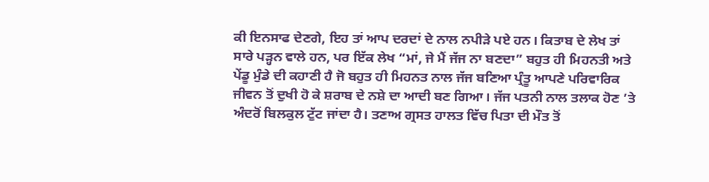ਕੀ ਇਨਸਾਫ ਦੇਣਗੇ, ਇਹ ਤਾਂ ਆਪ ਦਰਦਾਂ ਦੇ ਨਾਲ ਨਪੀੜੇ ਪਏ ਹਨ। ਕਿਤਾਬ ਦੇ ਲੇਖ ਤਾਂ ਸਾਰੇ ਪੜ੍ਹਨ ਵਾਲੇ ਹਨ, ਪਰ ਇੱਕ ਲੇਖ “ਮਾਂ, ਜੇ ਮੈਂ ਜੱਜ ਨਾ ਬਣਦਾ” ਬਹੁਤ ਹੀ ਮਿਹਨਤੀ ਅਤੇ ਪੇਂਡੂ ਮੁੰਡੇ ਦੀ ਕਹਾਣੀ ਹੈ ਜੋ ਬਹੁਤ ਹੀ ਮਿਹਨਤ ਨਾਲ ਜੱਜ ਬਣਿਆ ਪ੍ਰੰਤੂ ਆਪਣੇ ਪਰਿਵਾਰਿਕ ਜੀਵਨ ਤੋਂ ਦੁਖੀ ਹੋ ਕੇ ਸ਼ਰਾਬ ਦੇ ਨਸ਼ੇ ਦਾ ਆਦੀ ਬਣ ਗਿਆ। ਜੱਜ ਪਤਨੀ ਨਾਲ ਤਲਾਕ ਹੋਣ ’ਤੇ ਅੰਦਰੋਂ ਬਿਲਕੁਲ ਟੁੱਟ ਜਾਂਦਾ ਹੈ। ਤਣਾਅ ਗ੍ਰਸਤ ਹਾਲਤ ਵਿੱਚ ਪਿਤਾ ਦੀ ਮੌਤ ਤੋਂ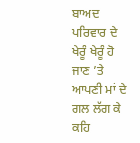ਬਾਅਦ ਪਰਿਵਾਰ ਦੇ ਖੇਰੂੰ ਖੇਰੂੰ ਹੋ ਜਾਣ ’ਤੇ ਆਪਣੀ ਮਾਂ ਦੇ ਗਲ ਲੱਗ ਕੇ ਕਹਿ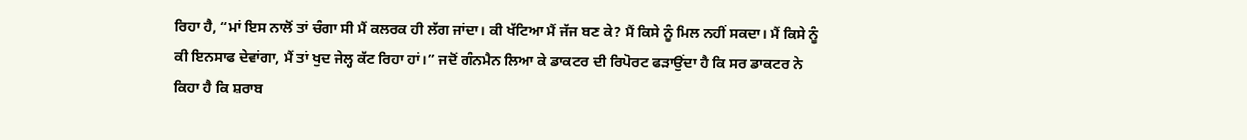ਰਿਹਾ ਹੈ, “ਮਾਂ ਇਸ ਨਾਲੋਂ ਤਾਂ ਚੰਗਾ ਸੀ ਮੈਂ ਕਲਰਕ ਹੀ ਲੱਗ ਜਾਂਦਾ। ਕੀ ਖੱਟਿਆ ਮੈਂ ਜੱਜ ਬਣ ਕੇ? ਮੈਂ ਕਿਸੇ ਨੂੰ ਮਿਲ ਨਹੀਂ ਸਕਦਾ। ਮੈਂ ਕਿਸੇ ਨੂੰ ਕੀ ਇਨਸਾਫ ਦੇਵਾਂਗਾ, ਮੈਂ ਤਾਂ ਖੁਦ ਜੇਲ੍ਹ ਕੱਟ ਰਿਹਾ ਹਾਂ।” ਜਦੋਂ ਗੰਨਮੈਨ ਲਿਆ ਕੇ ਡਾਕਟਰ ਦੀ ਰਿਪੋਰਟ ਫੜਾਉਂਦਾ ਹੈ ਕਿ ਸਰ ਡਾਕਟਰ ਨੇ ਕਿਹਾ ਹੈ ਕਿ ਸ਼ਰਾਬ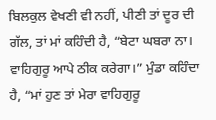ਬਿਲਕੁਲ ਵੇਖਣੀ ਵੀ ਨਹੀਂ, ਪੀਣੀ ਤਾਂ ਦੂਰ ਦੀ ਗੱਲ, ਤਾਂ ਮਾਂ ਕਹਿੰਦੀ ਹੈ, “ਬੇਟਾ ਘਬਰਾ ਨਾ। ਵਾਹਿਗੁਰੂ ਆਪੇ ਠੀਕ ਕਰੇਗਾ।” ਮੁੰਡਾ ਕਹਿੰਦਾ ਹੈ, “ਮਾਂ ਹੁਣ ਤਾਂ ਮੇਰਾ ਵਾਹਿਗੁਰੂ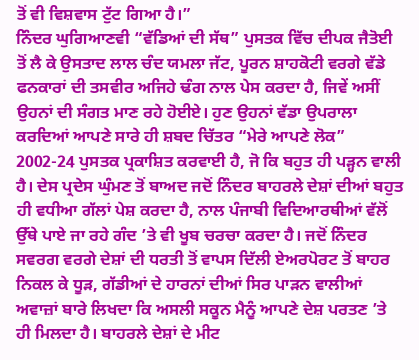ਤੋਂ ਵੀ ਵਿਸ਼ਵਾਸ ਟੁੱਟ ਗਿਆ ਹੈ।”
ਨਿੰਦਰ ਘੁਗਿਆਣਵੀ “ਵੱਡਿਆਂ ਦੀ ਸੱਥ” ਪੁਸਤਕ ਵਿੱਚ ਦੀਪਕ ਜੈਤੋਈ ਤੋਂ ਲੈ ਕੇ ਉਸਤਾਦ ਲਾਲ ਚੰਦ ਯਮਲਾ ਜੱਟ, ਪੂਰਨ ਸ਼ਾਹਕੋਟੀ ਵਰਗੇ ਵੱਡੇ ਫਨਕਾਰਾਂ ਦੀ ਤਸਵੀਰ ਅਜਿਹੇ ਢੰਗ ਨਾਲ ਪੇਸ ਕਰਦਾ ਹੈ, ਜਿਵੇਂ ਅਸੀਂ ਉਹਨਾਂ ਦੀ ਸੰਗਤ ਮਾਣ ਰਹੇ ਹੋਈਏ। ਹੁਣ ਉਹਨਾਂ ਵੱਡਾ ਉਪਰਾਲਾ ਕਰਦਿਆਂ ਆਪਣੇ ਸਾਰੇ ਹੀ ਸ਼ਬਦ ਚਿੱਤਰ “ਮੇਰੇ ਆਪਣੇ ਲੋਕ” 2002-24 ਪੁਸਤਕ ਪ੍ਰਕਾਸ਼ਿਤ ਕਰਵਾਈ ਹੈ, ਜੋ ਕਿ ਬਹੁਤ ਹੀ ਪੜ੍ਹਨ ਵਾਲੀ ਹੈ। ਦੇਸ ਪ੍ਰਦੇਸ ਘੁੰਮਣ ਤੋਂ ਬਾਅਦ ਜਦੋਂ ਨਿੰਦਰ ਬਾਹਰਲੇ ਦੇਸ਼ਾਂ ਦੀਆਂ ਬਹੁਤ ਹੀ ਵਧੀਆ ਗੱਲਾਂ ਪੇਸ਼ ਕਰਦਾ ਹੈ, ਨਾਲ ਪੰਜਾਬੀ ਵਿਦਿਆਰਥੀਆਂ ਵੱਲੋਂ ਉੱਥੇ ਪਾਏ ਜਾ ਰਹੇ ਗੰਦ ’ਤੇ ਵੀ ਖੂਬ ਚਰਚਾ ਕਰਦਾ ਹੈ। ਜਦੋਂ ਨਿੰਦਰ ਸਵਰਗ ਵਰਗੇ ਦੇਸ਼ਾਂ ਦੀ ਧਰਤੀ ਤੋਂ ਵਾਪਸ ਦਿੱਲੀ ਏਅਰਪੋਰਟ ਤੋਂ ਬਾਹਰ ਨਿਕਲ ਕੇ ਧੂੜ, ਗੱਡੀਆਂ ਦੇ ਹਾਰਨਾਂ ਦੀਆਂ ਸਿਰ ਪਾੜਨ ਵਾਲੀਆਂ ਅਵਾਜ਼ਾਂ ਬਾਰੇ ਲਿਖਦਾ ਕਿ ਅਸਲੀ ਸਕੂਨ ਮੈਨੂੰ ਆਪਣੇ ਦੇਸ਼ ਪਰਤਣ ’ਤੇ ਹੀ ਮਿਲਦਾ ਹੈ। ਬਾਹਰਲੇ ਦੇਸ਼ਾਂ ਦੇ ਮੀਟ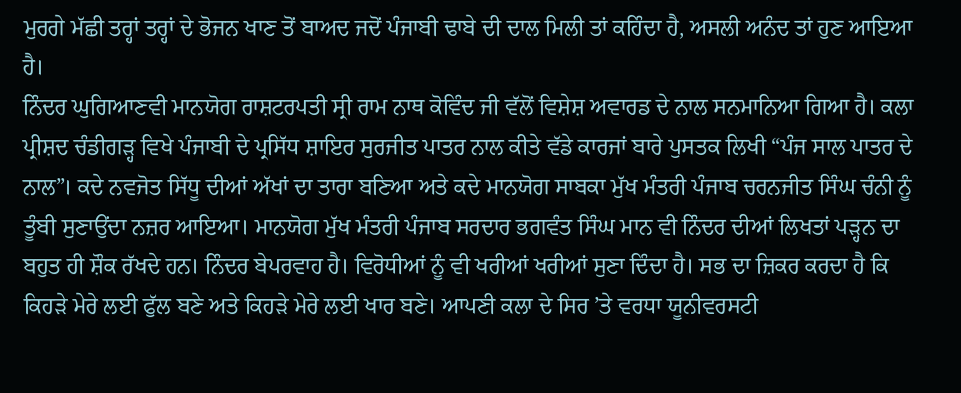ਮੁਰਗੇ ਮੱਛੀ ਤਰ੍ਹਾਂ ਤਰ੍ਹਾਂ ਦੇ ਭੋਜਨ ਖਾਣ ਤੋਂ ਬਾਅਦ ਜਦੋਂ ਪੰਜਾਬੀ ਢਾਬੇ ਦੀ ਦਾਲ ਮਿਲੀ ਤਾਂ ਕਹਿੰਦਾ ਹੈ, ਅਸਲੀ ਅਨੰਦ ਤਾਂ ਹੁਣ ਆਇਆ ਹੈ।
ਨਿੰਦਰ ਘੁਗਿਆਣਵੀ ਮਾਨਯੋਗ ਰਾਸ਼ਟਰਪਤੀ ਸ੍ਰੀ ਰਾਮ ਨਾਥ ਕੋਵਿੰਦ ਜੀ ਵੱਲੋਂ ਵਿਸ਼ੇਸ਼ ਅਵਾਰਡ ਦੇ ਨਾਲ ਸਨਮਾਨਿਆ ਗਿਆ ਹੈ। ਕਲਾ ਪ੍ਰੀਸ਼ਦ ਚੰਡੀਗੜ੍ਹ ਵਿਖੇ ਪੰਜਾਬੀ ਦੇ ਪ੍ਰਸਿੱਧ ਸ਼ਾਇਰ ਸੁਰਜੀਤ ਪਾਤਰ ਨਾਲ ਕੀਤੇ ਵੱਡੇ ਕਾਰਜਾਂ ਬਾਰੇ ਪੁਸਤਕ ਲਿਖੀ “ਪੰਜ ਸਾਲ ਪਾਤਰ ਦੇ ਨਾਲ”। ਕਦੇ ਨਵਜੋਤ ਸਿੱਧੂ ਦੀਆਂ ਅੱਖਾਂ ਦਾ ਤਾਰਾ ਬਣਿਆ ਅਤੇ ਕਦੇ ਮਾਨਯੋਗ ਸਾਬਕਾ ਮੁੱਖ ਮੰਤਰੀ ਪੰਜਾਬ ਚਰਨਜੀਤ ਸਿੰਘ ਚੰਨੀ ਨੂੰ ਤੂੰਬੀ ਸੁਣਾਉਂਦਾ ਨਜ਼ਰ ਆਇਆ। ਮਾਨਯੋਗ ਮੁੱਖ ਮੰਤਰੀ ਪੰਜਾਬ ਸਰਦਾਰ ਭਗਵੰਤ ਸਿੰਘ ਮਾਨ ਵੀ ਨਿੰਦਰ ਦੀਆਂ ਲਿਖਤਾਂ ਪੜ੍ਹਨ ਦਾ ਬਹੁਤ ਹੀ ਸ਼ੌਕ ਰੱਖਦੇ ਹਨ। ਨਿੰਦਰ ਬੇਪਰਵਾਹ ਹੈ। ਵਿਰੋਧੀਆਂ ਨੂੰ ਵੀ ਖਰੀਆਂ ਖਰੀਆਂ ਸੁਣਾ ਦਿੰਦਾ ਹੈ। ਸਭ ਦਾ ਜ਼ਿਕਰ ਕਰਦਾ ਹੈ ਕਿ ਕਿਹੜੇ ਮੇਰੇ ਲਈ ਫੁੱਲ ਬਣੇ ਅਤੇ ਕਿਹੜੇ ਮੇਰੇ ਲਈ ਖਾਰ ਬਣੇ। ਆਪਣੀ ਕਲਾ ਦੇ ਸਿਰ ’ਤੇ ਵਰਧਾ ਯੂਨੀਵਰਸਟੀ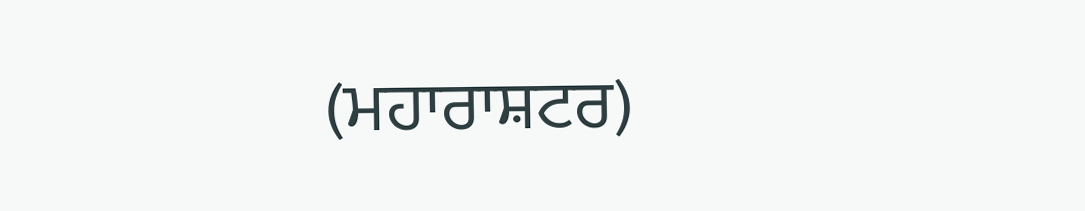(ਮਹਾਰਾਸ਼ਟਰ)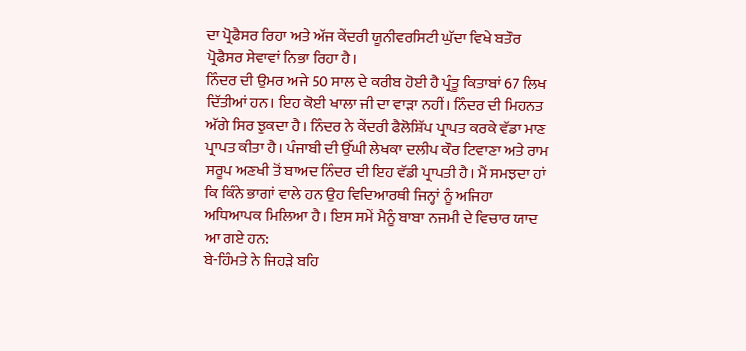ਦਾ ਪ੍ਰੋਫੈਸਰ ਰਿਹਾ ਅਤੇ ਅੱਜ ਕੇਂਦਰੀ ਯੂਨੀਵਰਸਿਟੀ ਘੁੱਦਾ ਵਿਖੇ ਬਤੌਰ ਪ੍ਰੋਫੈਸਰ ਸੇਵਾਵਾਂ ਨਿਭਾ ਰਿਹਾ ਹੈ।
ਨਿੰਦਰ ਦੀ ਉਮਰ ਅਜੇ 50 ਸਾਲ ਦੇ ਕਰੀਬ ਹੋਈ ਹੈ ਪ੍ਰੰਤੂ ਕਿਤਾਬਾਂ 67 ਲਿਖ ਦਿੱਤੀਆਂ ਹਨ। ਇਹ ਕੋਈ ਖਾਲਾ ਜੀ ਦਾ ਵਾੜਾ ਨਹੀਂ। ਨਿੰਦਰ ਦੀ ਮਿਹਨਤ ਅੱਗੇ ਸਿਰ ਝੁਕਦਾ ਹੈ। ਨਿੰਦਰ ਨੇ ਕੇਂਦਰੀ ਫੈਲੋਸ਼ਿੱਪ ਪ੍ਰਾਪਤ ਕਰਕੇ ਵੱਡਾ ਮਾਣ ਪ੍ਰਾਪਤ ਕੀਤਾ ਹੈ। ਪੰਜਾਬੀ ਦੀ ਉੱਘੀ ਲੇਖਕਾ ਦਲੀਪ ਕੌਰ ਟਿਵਾਣਾ ਅਤੇ ਰਾਮ ਸਰੂਪ ਅਣਖੀ ਤੋਂ ਬਾਅਦ ਨਿੰਦਰ ਦੀ ਇਹ ਵੱਡੀ ਪ੍ਰਾਪਤੀ ਹੈ। ਮੈਂ ਸਮਝਦਾ ਹਾਂ ਕਿ ਕਿੰਨੇ ਭਾਗਾਂ ਵਾਲੇ ਹਨ ਉਹ ਵਿਦਿਆਰਥੀ ਜਿਨ੍ਹਾਂ ਨੂੰ ਅਜਿਹਾ ਅਧਿਆਪਕ ਮਿਲਿਆ ਹੈ। ਇਸ ਸਮੇਂ ਮੈਨੂੰ ਬਾਬਾ ਨਜਮੀ ਦੇ ਵਿਚਾਰ ਯਾਦ ਆ ਗਏ ਹਨ:
ਬੇ-ਹਿੰਮਤੇ ਨੇ ਜਿਹੜੇ ਬਹਿ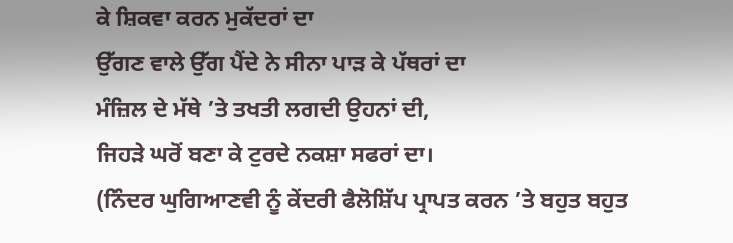ਕੇ ਸ਼ਿਕਵਾ ਕਰਨ ਮੁਕੱਦਰਾਂ ਦਾ
ਉੱਗਣ ਵਾਲੇ ਉੱਗ ਪੈਂਦੇ ਨੇ ਸੀਨਾ ਪਾੜ ਕੇ ਪੱਥਰਾਂ ਦਾ
ਮੰਜ਼ਿਲ ਦੇ ਮੱਥੇ ’ਤੇ ਤਖਤੀ ਲਗਦੀ ਉਹਨਾਂ ਦੀ,
ਜਿਹੜੇ ਘਰੋਂ ਬਣਾ ਕੇ ਟੁਰਦੇ ਨਕਸ਼ਾ ਸਫਰਾਂ ਦਾ।
(ਨਿੰਦਰ ਘੁਗਿਆਣਵੀ ਨੂੰ ਕੇਂਦਰੀ ਫੈਲੋਸ਼ਿੱਪ ਪ੍ਰਾਪਤ ਕਰਨ ’ਤੇ ਬਹੁਤ ਬਹੁਤ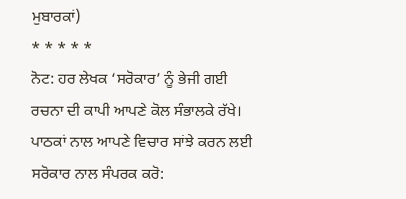ਮੁਬਾਰਕਾਂ)
* * * * *
ਨੋਟ: ਹਰ ਲੇਖਕ ‘ਸਰੋਕਾਰ’ ਨੂੰ ਭੇਜੀ ਗਈ ਰਚਨਾ ਦੀ ਕਾਪੀ ਆਪਣੇ ਕੋਲ ਸੰਭਾਲਕੇ ਰੱਖੇ।
ਪਾਠਕਾਂ ਨਾਲ ਆਪਣੇ ਵਿਚਾਰ ਸਾਂਝੇ ਕਰਨ ਲਈ ਸਰੋਕਾਰ ਨਾਲ ਸੰਪਰਕ ਕਰੋ: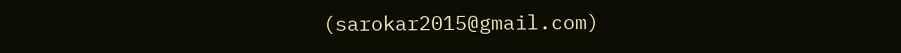(sarokar2015@gmail.com)